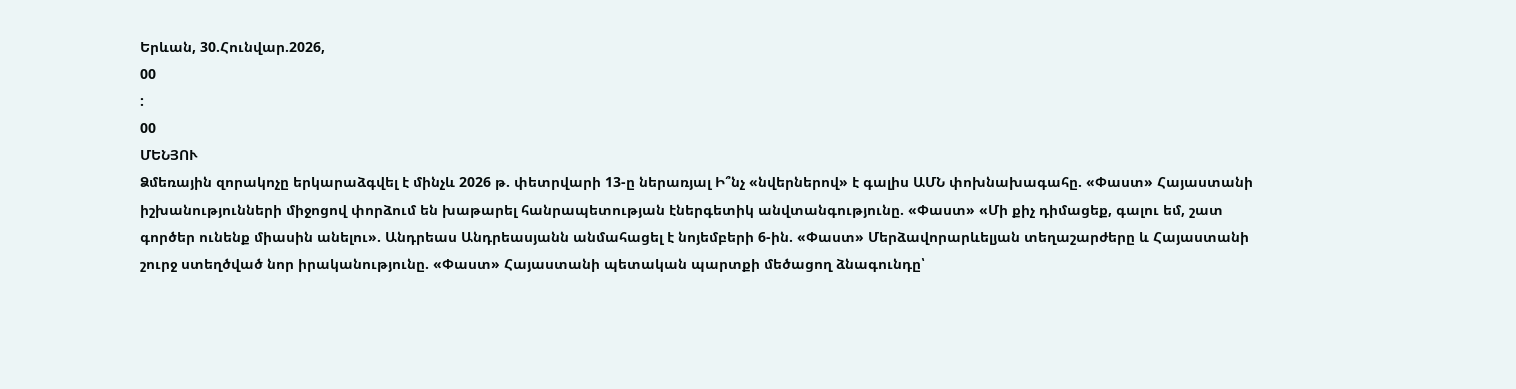Երևան, 30.Հունվար.2026,
00
:
00
ՄԵՆՅՈՒ
Ձմեռային զորակոչը երկարաձգվել է մինչև 2026 թ. փետրվարի 13-ը ներառյալ Ի՞նչ «նվերներով» է գալիս ԱՄՆ փոխնախագահը. «Փաստ» Հայաստանի իշխանությունների միջոցով փորձում են խաթարել հանրապետության էներգետիկ անվտանգությունը. «Փաստ» «Մի քիչ դիմացեք, գալու եմ, շատ գործեր ունենք միասին անելու». Անդրեաս Անդրեասյանն անմահացել է նոյեմբերի 6-ին. «Փաստ» Մերձավորարևելյան տեղաշարժերը և Հայաստանի շուրջ ստեղծված նոր իրականությունը. «Փաստ» Հայաստանի պետական պարտքի մեծացող ձնագունդը՝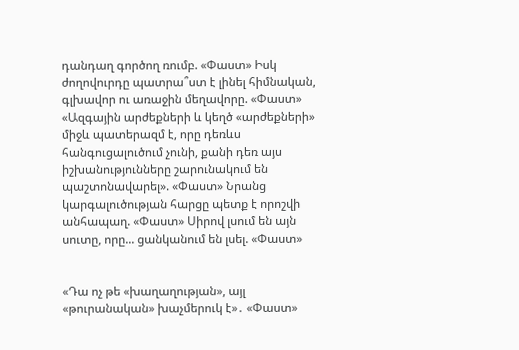դանդաղ գործող ռումբ. «Փաստ» Իսկ ժողովուրդը պատրա՞ստ է լինել հիմնական, գլխավոր ու առաջին մեղավորը. «Փաստ» «Ազգային արժեքների և կեղծ «արժեքների» միջև պատերազմ է, որը դեռևս հանգուցալուծում չունի, քանի դեռ այս իշխանությունները շարունակում են պաշտոնավարել». «Փաստ» Նրանց կարգալուծության հարցը պետք է որոշվի անհապաղ. «Փաստ» Սիրով լսում են այն սուտը, որը... ցանկանում են լսել. «Փաստ»


«Դա ոչ թե «խաղաղության», այլ «թուրանական» խաչմերուկ է»․ «Փաստ»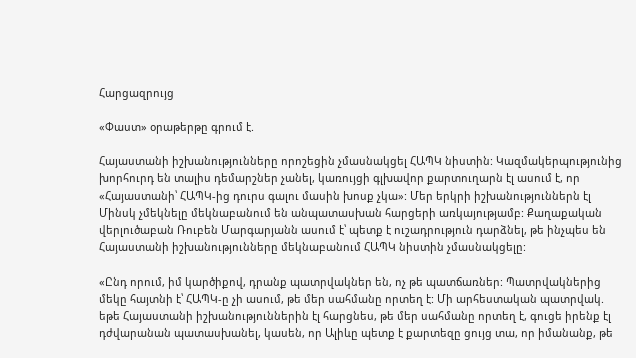Հարցազրույց

«Փաստ» օրաթերթը գրում է.

Հայաստանի իշխանությունները որոշեցին չմասնակցել ՀԱՊԿ նիստին: Կազմակերպությունից խորհուրդ են տալիս դեմարշներ չանել, կառույցի գլխավոր քարտուղարն էլ ասում է, որ «Հայաստանի՝ ՀԱՊԿ-ից դուրս գալու մասին խոսք չկա»: Մեր երկրի իշխանություններն էլ Մինսկ չմեկնելը մեկնաբանում են անպատասխան հարցերի առկայությամբ: Քաղաքական վերլուծաբան Ռուբեն Մարգարյանն ասում է՝ պետք է ուշադրություն դարձնել, թե ինչպես են Հայաստանի իշխանությունները մեկնաբանում ՀԱՊԿ նիստին չմասնակցելը:

«Ընդ որում, իմ կարծիքով, դրանք պատրվակներ են, ոչ թե պատճառներ: Պատրվակներից մեկը հայտնի է՝ ՀԱՊԿ-ը չի ասում, թե մեր սահմանը որտեղ է: Մի արհեստական պատրվակ. եթե Հայաստանի իշխանություններին էլ հարցնես, թե մեր սահմանը որտեղ է, գուցե իրենք էլ դժվարանան պատասխանել, կասեն, որ Ալիևը պետք է քարտեզը ցույց տա, որ իմանանք, թե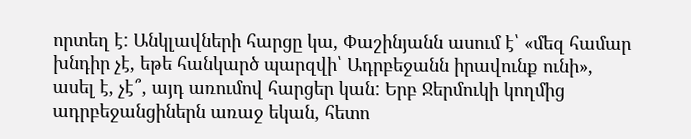որտեղ է: Անկլավների հարցը կա, Փաշինյանն ասում է՝ «մեզ համար խնդիր չէ, եթե հանկարծ պարզվի՝ Ադրբեջանն իրավունք ունի», ասել է, չէ՞, այդ առումով հարցեր կան: Երբ Ջերմուկի կողմից ադրբեջանցիներն առաջ եկան, հետո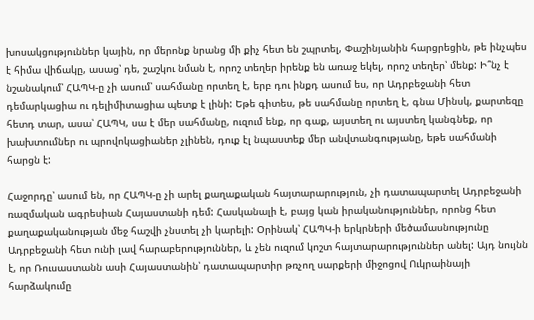խոսակցություններ կային, որ մերոնք նրանց մի քիչ հետ են շպրտել, Փաշինյանին հարցրեցին, թե ինչպես է հիմա վիճակը, ասաց՝ դե, շաշկու նման է, որոշ տեղեր իրենք են առաջ եկել, որոշ տեղեր՝ մենք: Ի՞նչ է նշանակում՝ ՀԱՊԿ-ը չի ասում՝ սահմանը որտեղ է, երբ դու ինքդ ասում ես, որ Ադրբեջանի հետ դեմարկացիա ու դելիմիտացիա պետք է լինի: Եթե գիտես, թե սահմանը որտեղ է, գնա Մինսկ, քարտեզը հետդ տար, ասա՝ ՀԱՊԿ, սա է մեր սահմանը, ուզում ենք, որ գաք, այստեղ ու այստեղ կանգնեք, որ խախտումներ ու պրովոկացիաներ չլինեն, դուք էլ նպաստեք մեր անվտանգությանը, եթե սահմանի հարցն է:

Հաջորդը՝ ասում են, որ ՀԱՊԿ-ը չի արել քաղաքական հայտարարություն, չի դատապարտել Ադրբեջանի ռազմական ագրեսիան Հայաստանի դեմ: Հասկանալի է, բայց կան իրականություններ, որոնց հետ քաղաքականության մեջ հաշվի չնստել չի կարելի: Օրինակ՝ ՀԱՊԿ-ի երկրների մեծամասնությունը Ադրբեջանի հետ ունի լավ հարաբերություններ, և չեն ուզում կոշտ հայտարարություններ անել: Այդ նույնն է, որ Ռուսաստանն ասի Հայաստանին՝ դատապարտիր թռչող սարքերի միջոցով Ուկրաինայի հարձակումը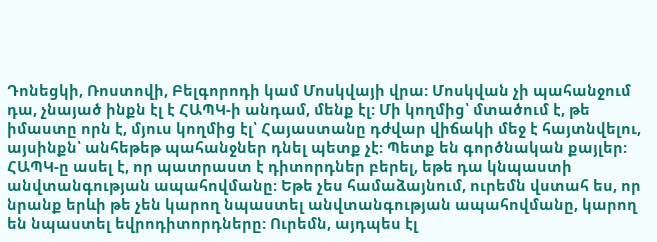Դոնեցկի, Ռոստովի, Բելգորոդի կամ Մոսկվայի վրա: Մոսկվան չի պահանջում դա, չնայած ինքն էլ է ՀԱՊԿ-ի անդամ, մենք էլ: Մի կողմից՝ մտածում է, թե իմաստը որն է, մյուս կողմից էլ՝ Հայաստանը դժվար վիճակի մեջ է հայտնվելու, այսինքն՝ անհեթեթ պահանջներ դնել պետք չէ: Պետք են գործնական քայլեր: ՀԱՊԿ-ը ասել է, որ պատրաստ է դիտորդներ բերել, եթե դա կնպաստի անվտանգության ապահովմանը: Եթե չես համաձայնում, ուրեմն վստահ ես, որ նրանք երևի թե չեն կարող նպաստել անվտանգության ապահովմանը, կարող են նպաստել եվրոդիտորդները: Ուրեմն, այդպես էլ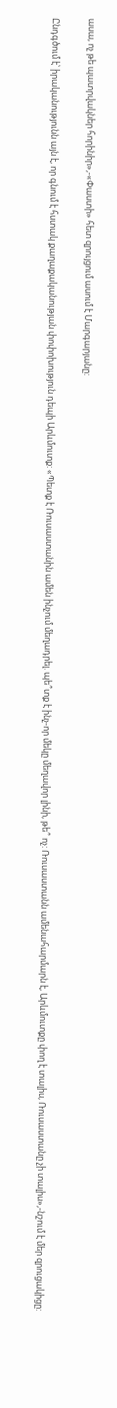ասա, ոչ թե պատրվակներ հորինիր»,-«Փաստի» հետ զրույցում ասում է Մարգարյանը:

Ընդգծում է՝ իրականությունն այն է, որ գնում է հստակ քաղաքականության փոփոխություն դեպի Արևմուտք: «Պետք է Ռուսաստանին ամեն ինչում մեղադրել. պե՞տք է ինչ-որ մեկը մեղավոր լինի, թե՞ ոչ: Ռուսաստանն ամենահարմարն է, Արևմուտքը փող է տալիս, Ռուսաստանը չի տալիս»,-նշում է մեր զրուցակիցը: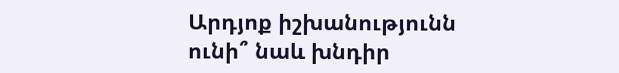Արդյոք իշխանությունն ունի՞ նաև խնդիր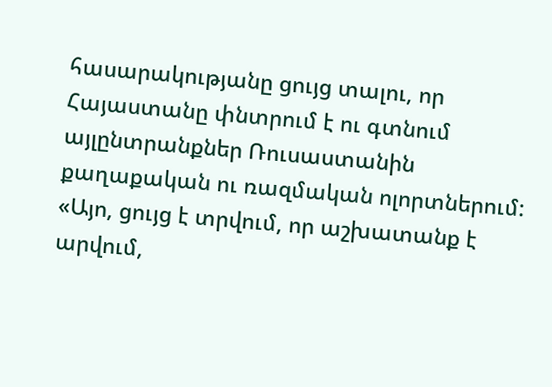հասարակությանը ցույց տալու, որ Հայաստանը փնտրում է ու գտնում այլընտրանքներ Ռուսաստանին քաղաքական ու ռազմական ոլորտներում: «Այո, ցույց է տրվում, որ աշխատանք է արվում,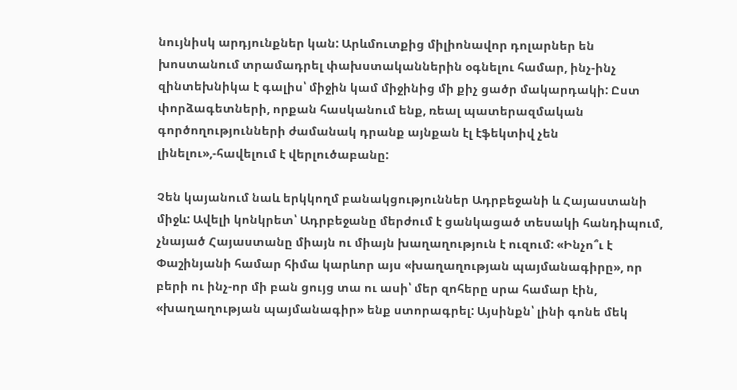նույնիսկ արդյունքներ կան: Արևմուտքից միլիոնավոր դոլարներ են խոստանում տրամադրել փախստականներին օգնելու համար, ինչ-ինչ զինտեխնիկա է գալիս՝ միջին կամ միջինից մի քիչ ցածր մակարդակի: Ըստ փորձագետների, որքան հասկանում ենք, ռեալ պատերազմական գործողությունների ժամանակ դրանք այնքան էլ էֆեկտիվ չեն լինելու»,-հավելում է վերլուծաբանը:

Չեն կայանում նաև երկկողմ բանակցություններ Ադրբեջանի և Հայաստանի միջև: Ավելի կոնկրետ՝ Ադրբեջանը մերժում է ցանկացած տեսակի հանդիպում, չնայած Հայաստանը միայն ու միայն խաղաղություն է ուզում: «Ինչո՞ւ է Փաշինյանի համար հիմա կարևոր այս «խաղաղության պայմանագիրը», որ բերի ու ինչ-որ մի բան ցույց տա ու ասի՝ մեր զոհերը սրա համար էին, «խաղաղության պայմանագիր» ենք ստորագրել: Այսինքն՝ լինի գոնե մեկ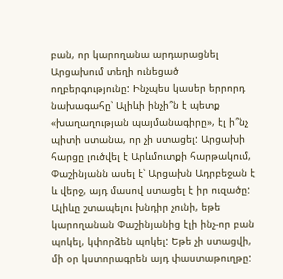բան, որ կարողանա արդարացնել Արցախում տեղի ունեցած ողբերգությունը: Ինչպես կասեր երրորդ նախագահը՝ Ալիևի ինչի՞ն է պետք «խաղաղության պայմանագիրը», էլ ի՞նչ պիտի ստանա, որ չի ստացել: Արցախի հարցը լուծվել է Արևմուտքի հարթակում, Փաշինյանն ասել է՝ Արցախն Ադրբեջան է և վերջ, այդ մասով ստացել է իր ուզածը: Ալիևը շտապելու խնդիր չունի, եթե կարողանան Փաշինյանից էլի ինչ-որ բան պոկել, կփորձեն պոկել: Եթե չի ստացվի, մի օր կստորագրեն այդ փաստաթուղթը: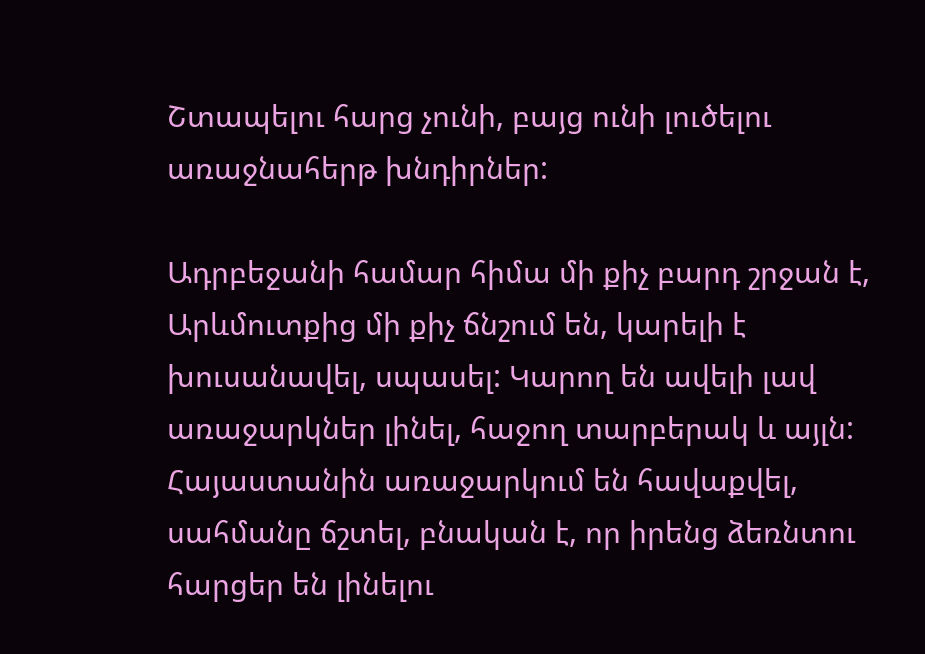Շտապելու հարց չունի, բայց ունի լուծելու առաջնահերթ խնդիրներ:

Ադրբեջանի համար հիմա մի քիչ բարդ շրջան է, Արևմուտքից մի քիչ ճնշում են, կարելի է խուսանավել, սպասել: Կարող են ավելի լավ առաջարկներ լինել, հաջող տարբերակ և այլն: Հայաստանին առաջարկում են հավաքվել, սահմանը ճշտել, բնական է, որ իրենց ձեռնտու հարցեր են լինելու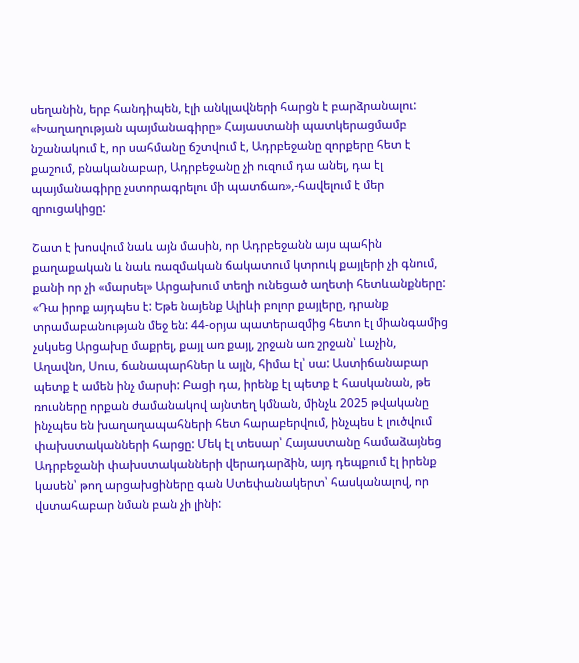սեղանին, երբ հանդիպեն, էլի անկլավների հարցն է բարձրանալու: «Խաղաղության պայմանագիրը» Հայաստանի պատկերացմամբ նշանակում է, որ սահմանը ճշտվում է, Ադրբեջանը զորքերը հետ է քաշում, բնականաբար, Ադրբեջանը չի ուզում դա անել, դա էլ պայմանագիրը չստորագրելու մի պատճառ»,-հավելում է մեր զրուցակիցը:

Շատ է խոսվում նաև այն մասին, որ Ադրբեջանն այս պահին քաղաքական և նաև ռազմական ճակատում կտրուկ քայլերի չի գնում, քանի որ չի «մարսել» Արցախում տեղի ունեցած աղետի հետևանքները: «Դա իրոք այդպես է: Եթե նայենք Ալիևի բոլոր քայլերը, դրանք տրամաբանության մեջ են: 44-օրյա պատերազմից հետո էլ միանգամից չսկսեց Արցախը մաքրել, քայլ առ քայլ, շրջան առ շրջան՝ Լաչին, Աղավնո, Սուս, ճանապարհներ և այլն, հիմա էլ՝ սա: Աստիճանաբար պետք է ամեն ինչ մարսի: Բացի դա, իրենք էլ պետք է հասկանան, թե ռուսները որքան ժամանակով այնտեղ կմնան, մինչև 2025 թվականը ինչպես են խաղաղապահների հետ հարաբերվում, ինչպես է լուծվում փախստականների հարցը: Մեկ էլ տեսար՝ Հայաստանը համաձայնեց Ադրբեջանի փախստականների վերադարձին, այդ դեպքում էլ իրենք կասեն՝ թող արցախցիները գան Ստեփանակերտ՝ հասկանալով, որ վստահաբար նման բան չի լինի: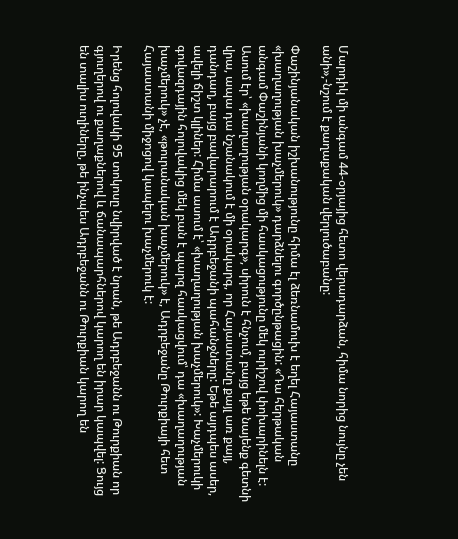Մարդիկ մի անգամ 44-օրյայից հետո վերադարձան, հիմա նորից նույնը չեն անի»,-նշում է քաղաքական վերլուծաբանը:

Փաշինյանական իշխանությունը հիմա էլ ձեռնամուխ է եղել Հայաստանը «խաղաղության խաչմերուկ» դարձնելու գործընթացին: «Դա հերթական անգամ Փաշինյանի կողմից մի հասկացությունը մեկ ուրիշով փոխարինելն է: Ասում էր՝ «խաղաղության օրակարգ», սիրուն է հնչում, բայց եթե նայենք գետնի վրա, ապա դա նշանակում է մի օրակարգ, որ Հայաստանը քայլ առ քայլ, դանդաղ, բայց բավարարում է Ադրբեջանի պահանջները: Եթե այդպես ասեր, ավելի ճիշտ կլիներ: Հիմա ասում է՝ «խաղաղության խաչմերուկ»: Խաչմերուկի գովազդային հոլովակից մեկ բան է պարզ հասկացվում՝ դա «խաղաղության խաչմերուկ» չէ, «թուրանական խաչմերուկ» է, Ադրբեջանը Թուրքիայի հետ Հայաստանի միջոցով կապելու խաչմերուկ է:

Իրենց հոլովակի 95 տոկոսը նվիրված է նրան, թե Ադրբեջանն ու Թուրքիան որ գյուղերով ու քաղաքներով և ճանապարհներով կարող են իրար կապվել: Ցույց են տալիս ուղիները, թե ինչպես Ադրբեջանն ու Թուրքիան կարող են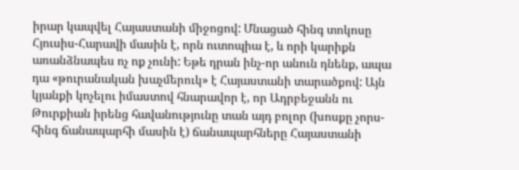իրար կապվել Հայաստանի միջոցով: Մնացած հինգ տոկոսը Հյուսիս-Հարավի մասին է, որն ուտոպիա է, և որի կարիքն առանձնապես ոչ ոք չունի: Եթե դրան ինչ-որ անուն դնենք, ապա դա «թուրանական խաչմերուկ» է Հայաստանի տարածքով: Այն կյանքի կոչելու իմաստով հնարավոր է, որ Ադրբեջանն ու Թուրքիան իրենց հավանությունը տան այդ բոլոր (խոսքը չորս-հինգ ճանապարհի մասին է) ճանապարհները Հայաստանի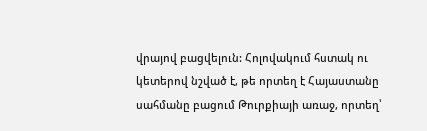վրայով բացվելուն: Հոլովակում հստակ ու կետերով նշված է, թե որտեղ է Հայաստանը սահմանը բացում Թուրքիայի առաջ, որտեղ՝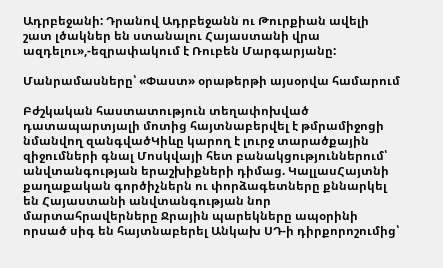Ադրբեջանի: Դրանով Ադրբեջանն ու Թուրքիան ավելի շատ լծակներ են ստանալու Հայաստանի վրա ազդելու»,-եզրափակում է Ռուբեն Մարգարյանը:

Մանրամասները՝ «Փաստ» օրաթերթի այսօրվա համարում

Բժշկական հաստատություն տեղափոխված դատապարտյալի մոտից հայտնաբերվել է թմրամիջոցի նմանվող զանգվածԿիևը կարող է լուրջ տարածքային զիջումների գնալ Մոսկվայի հետ բանակցություններում՝ անվտանգության երաշխիքների դիմաց. ԿալլասՀայտնի քաղաքական գործիչներն ու փորձագետները քննարկել են Հայաստանի անվտանգության նոր մարտահրավերները Ջրային պարեկները ապօրինի որսած սիգ են հայտնաբերել Անկախ ՍԴ-ի դիրքորոշումից՝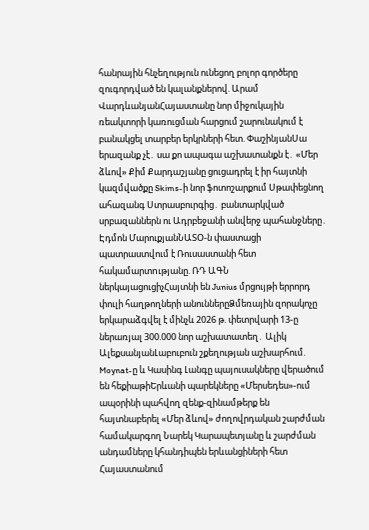հանրային հնչեղություն ունեցող բոլոր գործերը զուգորդված են կալանքներով. Արամ ՎարդևանյանՀայաստանը նոր միջուկային ռեակտորի կառուցման հարցում շարունակում է բանակցել տարբեր երկրների հետ. ՓաշինյանՍա երազանք չէ․ սա քո ապագա աշխատանքն է․ «Մեր ձևով» Քիմ Քարդաշյանը ցուցադրել է իր հայտնի կազմվածքը Skims-ի նոր ֆոտոշարքում Սթափեցնող ահազանգ Ստրասբուրգից․ բանտարկված սրբազաններն ու Ադրբեջանի անվերջ պահանջները․ Էդմոն ՄարուքյանՆԱՏՕ-ն փաստացի պատրաստվում է Ռուսաստանի հետ հակամարտnւթյանը. ՌԴ ԱԳՆ ներկայացուցիչՀայտնի են Junius մրցույթի երրորդ փուլի հաղթողների անուններըՁմեռային զորակոչը երկարաձգվել է մինչև 2026 թ. փետրվարի 13-ը ներառյալ 300.000 նոր աշխատատեղ․ Ալիկ ԱլեքսանյանԼաբուբուն շքեղության աշխարհում. Moynat-ը և Կասինգ Լանգը պայուսակները վերածում են հեքիաթիԵրևանի պարեկները «Մերսեդես»-ում ապօրինի պահվող զենք-զինամթերք են հայտնաբերել «Մեր ձևով» ժողովրդական շարժման համակարգող Նարեկ Կարապետյանը և շարժման անդամները կհանդիպեն երևանցիների հետ Հայաստանում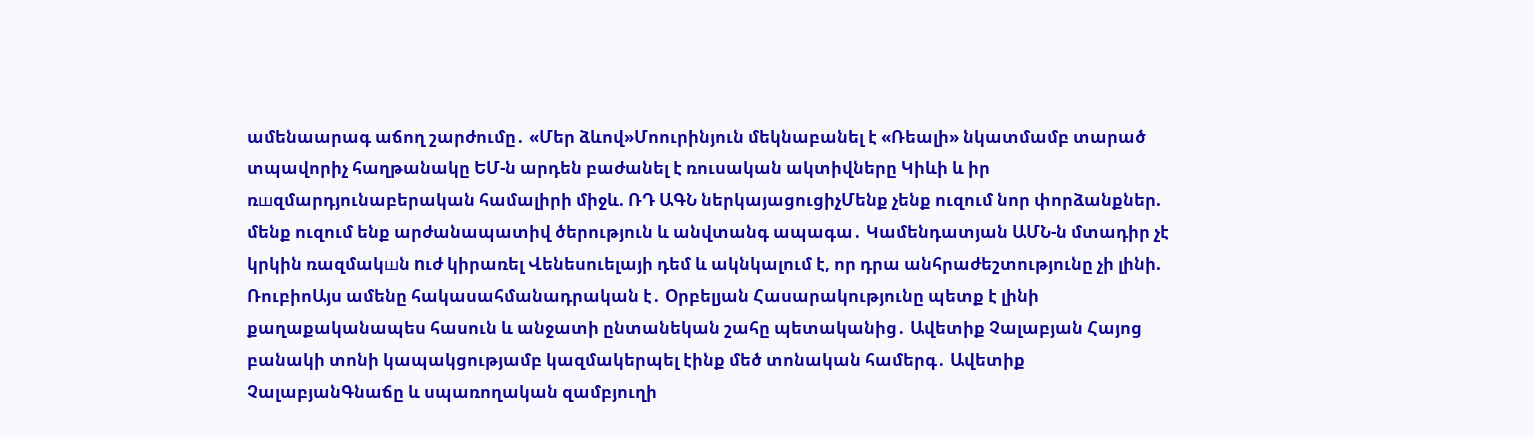ամենաարագ աճող շարժումը․ «Մեր ձևով»Մոուրինյուն մեկնաբանել է «Ռեալի» նկատմամբ տարած տպավորիչ հաղթանակը ԵՄ-ն արդեն բաժանել է ռուսական ակտիվները Կիևի և իր ռшզմարդյունաբերական համալիրի միջև. ՌԴ ԱԳՆ ներկայացուցիչՄենք չենք ուզում նոր փորձանքներ. մենք ուզում ենք արժանապատիվ ծերություն և անվտանգ ապագա․ Կամենդատյան ԱՄՆ-ն մտադիր չէ կրկին ռազմակшն nւժ կիրառել Վենեսուելայի դեմ և ակնկալում է, որ դրա անհրաժեշտությունը չի լինի. ՌուբիոԱյս ամենը հակասահմանադրական է․ Օրբելյան Հասարակությունը պետք է լինի քաղաքականապես հասուն և անջատի ընտանեկան շահը պետականից․ Ավետիք Չալաբյան Հայոց բանակի տոնի կապակցությամբ կազմակերպել էինք մեծ տոնական համերգ․ Ավետիք ՉալաբյանԳնաճը և սպառողական զամբյուղի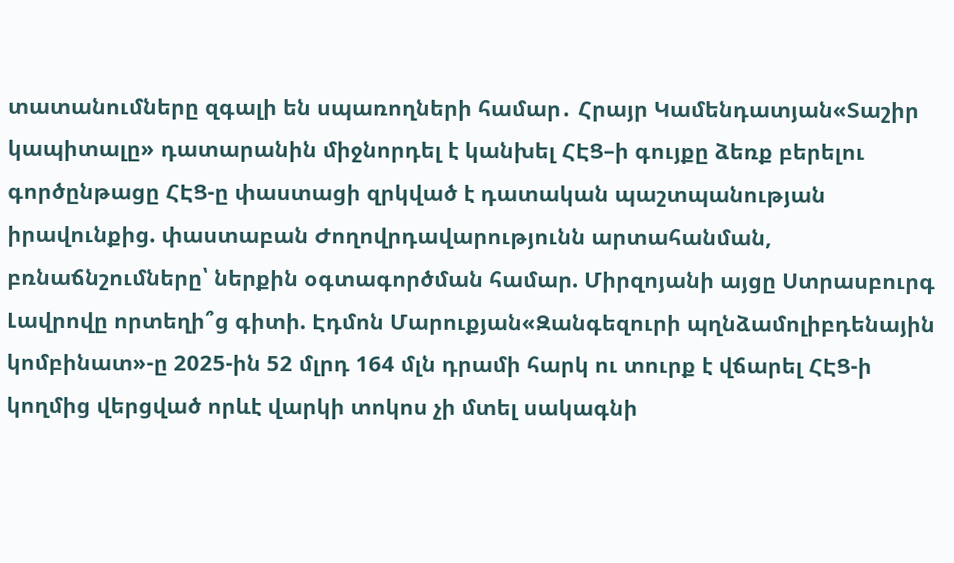տատանումները զգալի են սպառողների համար․ Հրայր Կամենդատյան«Տաշիր կապիտալը» դատարանին միջնորդել է կանխել ՀԷՑ–ի գույքը ձեռք բերելու գործընթացը ՀԷՑ-ը փաստացի զրկված է դատական պաշտպանության իրավունքից. փաստաբան Ժողովրդավարությունն արտահանման, բռնաճնշումները՝ ներքին օգտագործման համար. Միրզոյանի այցը Ստրասբուրգ Լավրովը որտեղի՞ց գիտի. Էդմոն Մարուքյան«Զանգեզուրի պղնձամոլիբդենային կոմբինատ»-ը 2025-ին 52 մլրդ 164 մլն դրամի հարկ ու տուրք է վճարել ՀԷՑ-ի կողմից վերցված որևէ վարկի տոկոս չի մտել սակագնի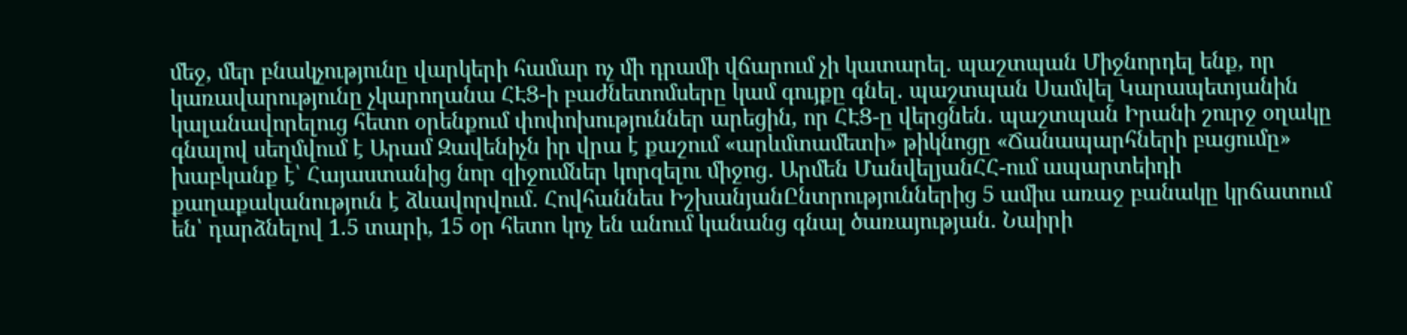մեջ, մեր բնակչությունը վարկերի համար ոչ մի դրամի վճարում չի կատարել. պաշտպան Միջնորդել ենք, որ կառավարությունը չկարողանա ՀԷՑ-ի բաժնետոմսերը կամ գույքը գնել․ պաշտպան Սամվել Կարապետյանին կալանավորելուց հետո օրենքում փոփոխություններ արեցին, որ ՀԷՑ-ը վերցնեն․ պաշտպան Իրանի շուրջ օղակը գնալով սեղմվում է Արամ Զավենիչն իր վրա է քաշում «արևմտամետի» թիկնոցը «Ճանապարհների բացումը» խաբկանք է՝ Հայաստանից նոր զիջումներ կորզելու միջոց․ Արմեն ՄանվելյանՀՀ-ում ապարտեիդի քաղաքականություն է ձևավորվում․ Հովհաննես ԻշխանյանԸնտրություններից 5 ամիս առաջ բանակը կրճատում են՝ դարձնելով 1.5 տարի, 15 օր հետո կոչ են անում կանանց գնալ ծառայության. Նաիրի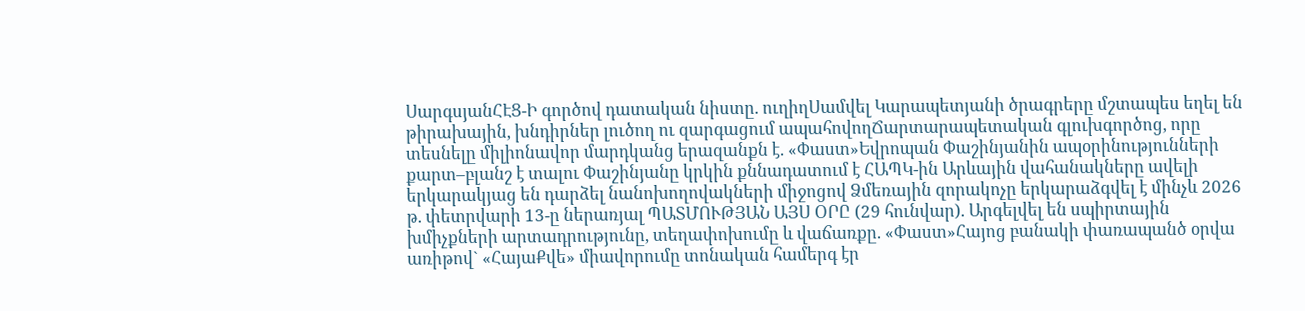ՍարգսյանՀԷՑ-Ի գործով դատական նիստը. ուղիղՍամվել Կարապետյանի ծրագրերը մշտապես եղել են թիրախային, խնդիրներ լուծող ու զարգացում ապահովողՃարտարապետական գլուխգործոց, որը տեսնելը միլիոնավոր մարդկանց երազանքն է. «Փաստ»Եվրոպան Փաշինյանին ապօրինությունների քարտ–բլանշ է տալու Փաշինյանը կրկին քննադատում է ՀԱՊԿ-ին Արևային վահանակները ավելի երկարակյաց են դարձել նանոխողովակների միջոցով Ձմեռային զորակոչը երկարաձգվել է մինչև 2026 թ. փետրվարի 13-ը ներառյալ ՊԱՏՄՈՒԹՅԱՆ ԱՅՍ ՕՐԸ (29 հունվար). Արգելվել են սպիրտային խմիչքների արտադրությունը, տեղափոխումը և վաճառքը. «Փաստ»Հայոց բանակի փառապանծ օրվա առիթով` «ՀայաՔվե» միավորումը տոնական համերգ էր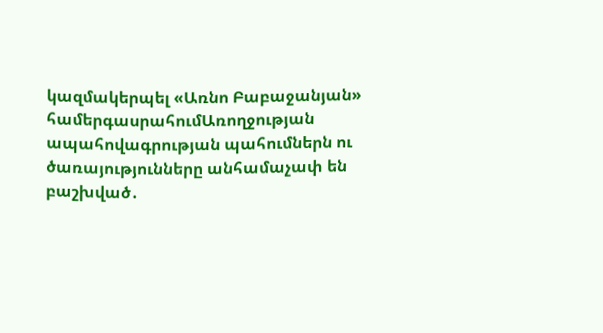կազմակերպել «Առնո Բաբաջանյան» համերգասրահումԱռողջության ապահովագրության պահումներն ու ծառայությունները անհամաչափ են բաշխված․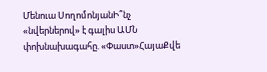Մենուա ՍողոմոնյանԻ՞նչ «նվերներով» է գալիս ԱՄՆ փոխնախագահը. «Փաստ»ՀայաՔվե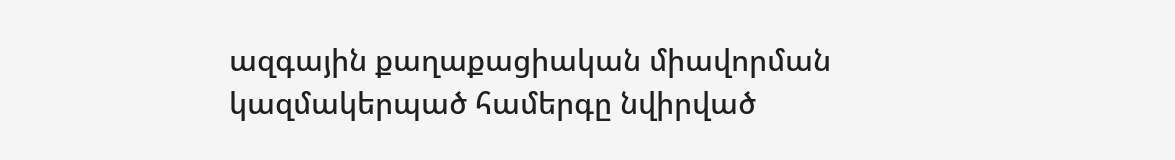ազգային քաղաքացիական միավորման կազմակերպած համերգը նվիրված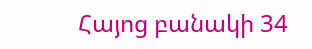Հայոց բանակի 34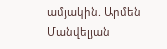ամյակին. Արմեն Մանվելյան